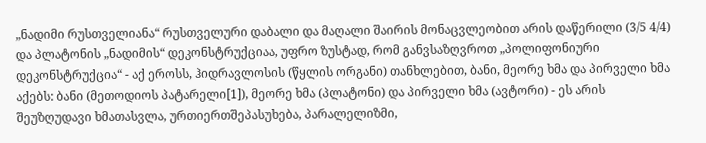„ნადიმი რუსთველიანა“ რუსთველური დაბალი და მაღალი შაირის მონაცვლეობით არის დაწერილი (3/5 4/4) და პლატონის „ნადიმის“ დეკონსტრუქციაა, უფრო ზუსტად, რომ განვსაზღვროთ „პოლიფონიური დეკონსტრუქცია“ - აქ ეროსს, ჰიდრავლოსის (წყლის ორგანი) თანხლებით, ბანი, მეორე ხმა და პირველი ხმა აქებს: ბანი (მეთოდიოს პატარელი[1]), მეორე ხმა (პლატონი) და პირველი ხმა (ავტორი) - ეს არის შეუზღუდავი ხმათასვლა, ურთიერთშეპასუხება, პარალელიზმი,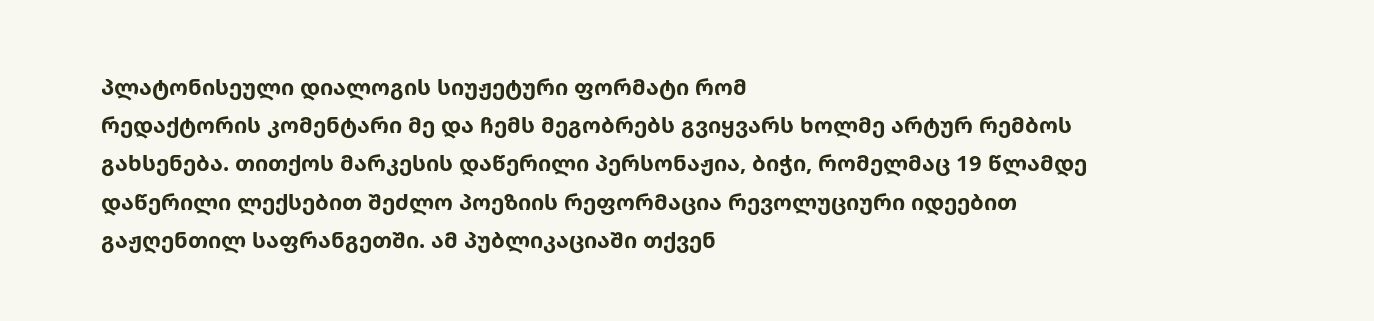პლატონისეული დიალოგის სიუჟეტური ფორმატი რომ
რედაქტორის კომენტარი მე და ჩემს მეგობრებს გვიყვარს ხოლმე არტურ რემბოს გახსენება. თითქოს მარკესის დაწერილი პერსონაჟია, ბიჭი, რომელმაც 19 წლამდე დაწერილი ლექსებით შეძლო პოეზიის რეფორმაცია რევოლუციური იდეებით გაჟღენთილ საფრანგეთში. ამ პუბლიკაციაში თქვენ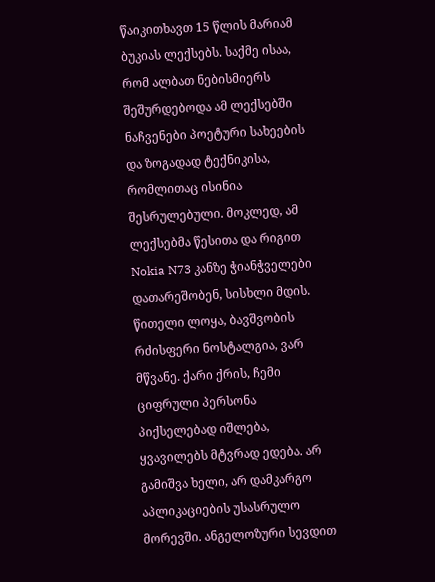წაიკითხავთ 15 წლის მარიამ ბუკიას ლექსებს. საქმე ისაა, რომ ალბათ ნებისმიერს შეშურდებოდა ამ ლექსებში ნაჩვენები პოეტური სახეების და ზოგადად ტექნიკისა, რომლითაც ისინია შესრულებული. მოკლედ, ამ ლექსებმა წესითა და რიგით
Nokia N73 კანზე ჭიანჭველები დათარეშობენ, სისხლი მდის. წითელი ლოყა, ბავშვობის რძისფერი ნოსტალგია, ვარ მწვანე. ქარი ქრის, ჩემი ციფრული პერსონა პიქსელებად იშლება, ყვავილებს მტვრად ედება. არ გამიშვა ხელი, არ დამკარგო აპლიკაციების უსასრულო მორევში. ანგელოზური სევდით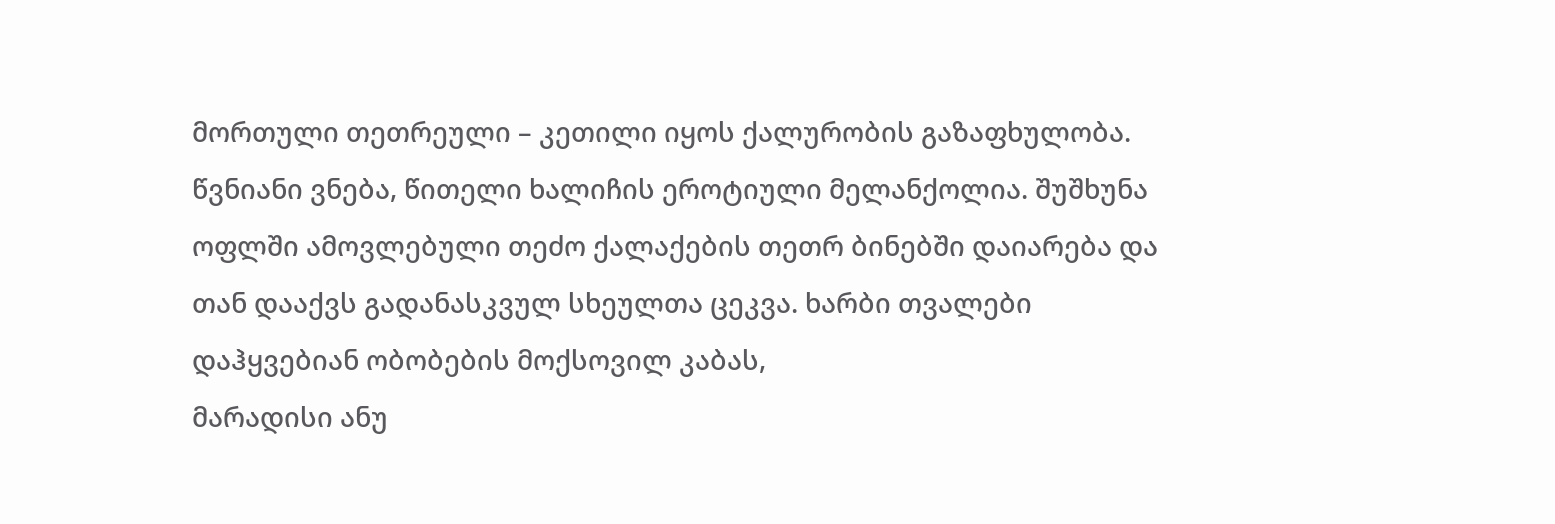მორთული თეთრეული – კეთილი იყოს ქალურობის გაზაფხულობა. წვნიანი ვნება, წითელი ხალიჩის ეროტიული მელანქოლია. შუშხუნა ოფლში ამოვლებული თეძო ქალაქების თეთრ ბინებში დაიარება და თან დააქვს გადანასკვულ სხეულთა ცეკვა. ხარბი თვალები დაჰყვებიან ობობების მოქსოვილ კაბას,
მარადისი ანუ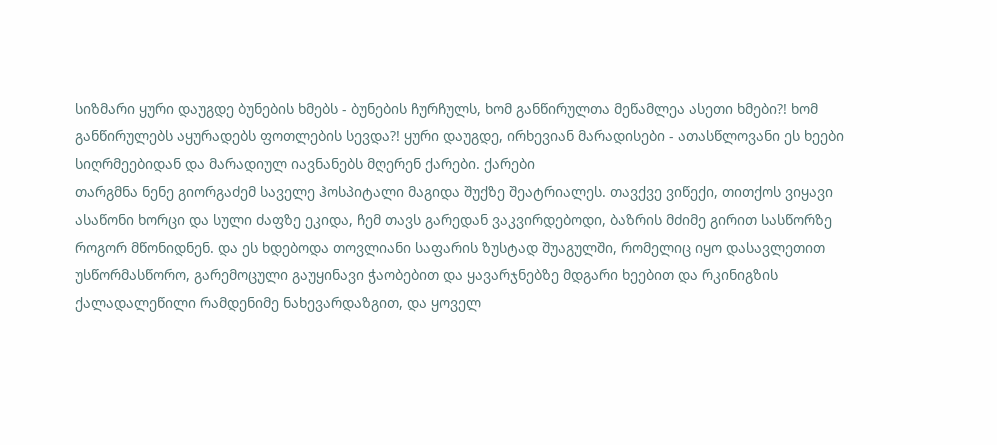სიზმარი ყური დაუგდე ბუნების ხმებს - ბუნების ჩურჩულს, ხომ განწირულთა მეწამლეა ასეთი ხმები?! ხომ განწირულებს აყურადებს ფოთლების სევდა?! ყური დაუგდე, ირხევიან მარადისები - ათასწლოვანი ეს ხეები სიღრმეებიდან და მარადიულ იავნანებს მღერენ ქარები. ქარები
თარგმნა ნენე გიორგაძემ საველე ჰოსპიტალი მაგიდა შუქზე შეატრიალეს. თავქვე ვიწექი, თითქოს ვიყავი ასაწონი ხორცი და სული ძაფზე ეკიდა, ჩემ თავს გარედან ვაკვირდებოდი, ბაზრის მძიმე გირით სასწორზე როგორ მწონიდნენ. და ეს ხდებოდა თოვლიანი საფარის ზუსტად შუაგულში, რომელიც იყო დასავლეთით უსწორმასწორო, გარემოცული გაუყინავი ჭაობებით და ყავარჯნებზე მდგარი ხეებით და რკინიგზის ქალადალეწილი რამდენიმე ნახევარდაზგით, და ყოველ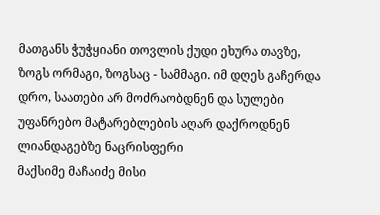მათგანს ჭუჭყიანი თოვლის ქუდი ეხურა თავზე, ზოგს ორმაგი, ზოგსაც - სამმაგი. იმ დღეს გაჩერდა დრო, საათები არ მოძრაობდნენ და სულები უფანრებო მატარებლების აღარ დაქროდნენ ლიანდაგებზე ნაცრისფერი
მაქსიმე მაჩაიძე მისი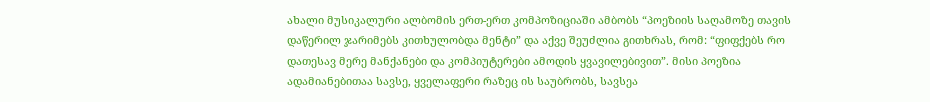ახალი მუსიკალური ალბომის ერთ-ერთ კომპოზიციაში ამბობს “პოეზიის საღამოზე თავის დაწერილ ჯარიმებს კითხულობდა მენტი” და აქვე შეუძლია გითხრას, რომ: “ფიფქებს რო დათესავ მერე მანქანები და კომპიუტერები ამოდის ყვავილებივით”. მისი პოეზია ადამიანებითაა სავსე, ყველაფერი რაზეც ის საუბრობს, სავსეა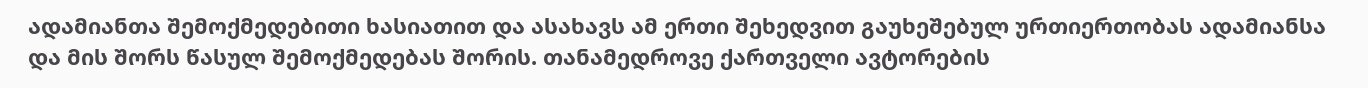ადამიანთა შემოქმედებითი ხასიათით და ასახავს ამ ერთი შეხედვით გაუხეშებულ ურთიერთობას ადამიანსა და მის შორს წასულ შემოქმედებას შორის. თანამედროვე ქართველი ავტორების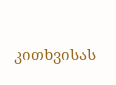კითხვისას